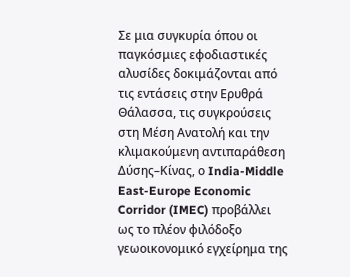Σε μια συγκυρία όπου οι παγκόσμιες εφοδιαστικές αλυσίδες δοκιμάζονται από τις εντάσεις στην Ερυθρά Θάλασσα, τις συγκρούσεις στη Μέση Ανατολή και την κλιμακούμενη αντιπαράθεση Δύσης–Κίνας, ο India-Middle East-Europe Economic Corridor (IMEC) προβάλλει ως το πλέον φιλόδοξο γεωοικονομικό εγχείρημα της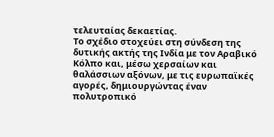τελευταίας δεκαετίας.
Το σχέδιο στοχεύει στη σύνδεση της δυτικής ακτής της Ινδία με τον Αραβικό Κόλπο και, μέσω χερσαίων και θαλάσσιων αξόνων, με τις ευρωπαϊκές αγορές, δημιουργώντας έναν πολυτροπικό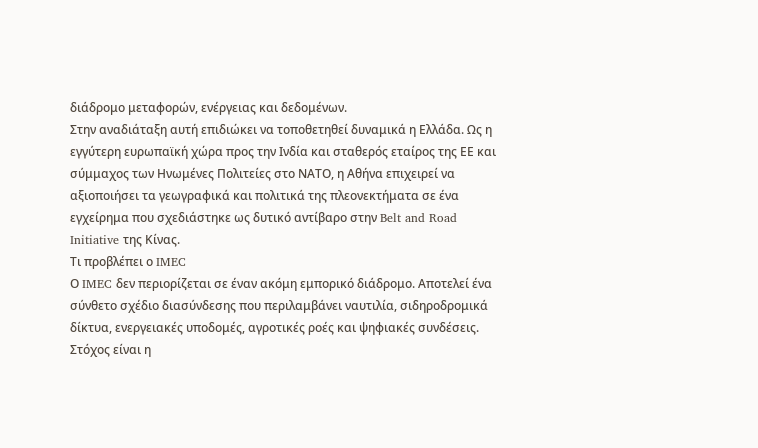διάδρομο μεταφορών, ενέργειας και δεδομένων.
Στην αναδιάταξη αυτή επιδιώκει να τοποθετηθεί δυναμικά η Ελλάδα. Ως η εγγύτερη ευρωπαϊκή χώρα προς την Ινδία και σταθερός εταίρος της ΕΕ και σύμμαχος των Ηνωμένες Πολιτείες στο ΝΑΤΟ, η Αθήνα επιχειρεί να αξιοποιήσει τα γεωγραφικά και πολιτικά της πλεονεκτήματα σε ένα εγχείρημα που σχεδιάστηκε ως δυτικό αντίβαρο στην Belt and Road Initiative της Κίνας.
Τι προβλέπει ο IMEC
Ο IMEC δεν περιορίζεται σε έναν ακόμη εμπορικό διάδρομο. Αποτελεί ένα σύνθετο σχέδιο διασύνδεσης που περιλαμβάνει ναυτιλία, σιδηροδρομικά δίκτυα, ενεργειακές υποδομές, αγροτικές ροές και ψηφιακές συνδέσεις. Στόχος είναι η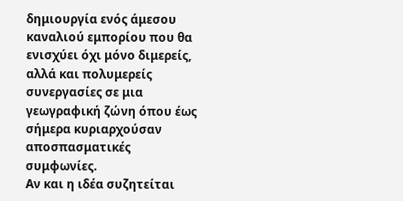δημιουργία ενός άμεσου καναλιού εμπορίου που θα ενισχύει όχι μόνο διμερείς, αλλά και πολυμερείς συνεργασίες σε μια γεωγραφική ζώνη όπου έως σήμερα κυριαρχούσαν αποσπασματικές συμφωνίες.
Αν και η ιδέα συζητείται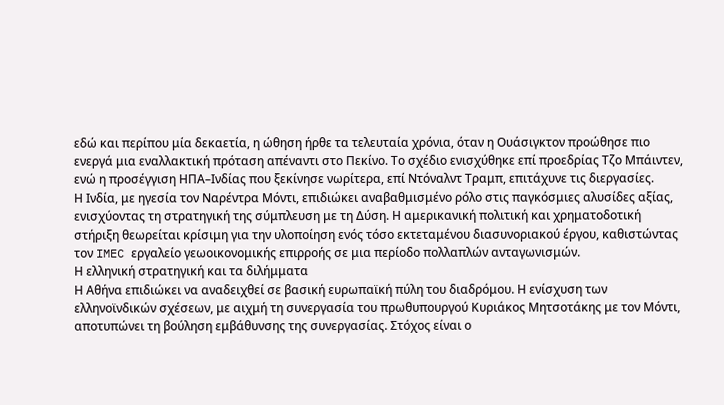εδώ και περίπου μία δεκαετία, η ώθηση ήρθε τα τελευταία χρόνια, όταν η Ουάσιγκτον προώθησε πιο ενεργά μια εναλλακτική πρόταση απέναντι στο Πεκίνο. Το σχέδιο ενισχύθηκε επί προεδρίας Τζο Μπάιντεν, ενώ η προσέγγιση ΗΠΑ–Ινδίας που ξεκίνησε νωρίτερα, επί Ντόναλντ Τραμπ, επιτάχυνε τις διεργασίες.
Η Ινδία, με ηγεσία τον Ναρέντρα Μόντι, επιδιώκει αναβαθμισμένο ρόλο στις παγκόσμιες αλυσίδες αξίας, ενισχύοντας τη στρατηγική της σύμπλευση με τη Δύση. Η αμερικανική πολιτική και χρηματοδοτική στήριξη θεωρείται κρίσιμη για την υλοποίηση ενός τόσο εκτεταμένου διασυνοριακού έργου, καθιστώντας τον IMEC εργαλείο γεωοικονομικής επιρροής σε μια περίοδο πολλαπλών ανταγωνισμών.
Η ελληνική στρατηγική και τα διλήμματα
Η Αθήνα επιδιώκει να αναδειχθεί σε βασική ευρωπαϊκή πύλη του διαδρόμου. Η ενίσχυση των ελληνοϊνδικών σχέσεων, με αιχμή τη συνεργασία του πρωθυπουργού Κυριάκος Μητσοτάκης με τον Μόντι, αποτυπώνει τη βούληση εμβάθυνσης της συνεργασίας. Στόχος είναι ο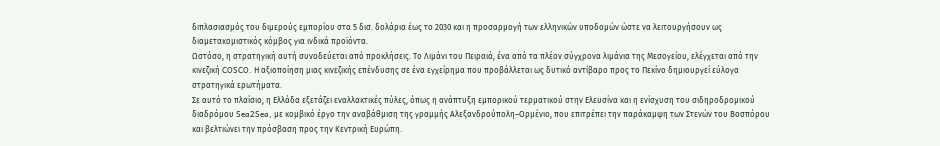διπλασιασμός του διμερούς εμπορίου στα 5 δισ. δολάρια έως το 2030 και η προσαρμογή των ελληνικών υποδομών ώστε να λειτουργήσουν ως διαμετακομιστικός κόμβος για ινδικά προϊόντα.
Ωστόσο, η στρατηγική αυτή συνοδεύεται από προκλήσεις. Το Λιμάνι του Πειραιά, ένα από τα πλέον σύγχρονα λιμάνια της Μεσογείου, ελέγχεται από την κινεζική COSCO. Η αξιοποίηση μιας κινεζικής επένδυσης σε ένα εγχείρημα που προβάλλεται ως δυτικό αντίβαρο προς το Πεκίνο δημιουργεί εύλογα στρατηγικά ερωτήματα.
Σε αυτό το πλαίσιο, η Ελλάδα εξετάζει εναλλακτικές πύλες, όπως η ανάπτυξη εμπορικού τερματικού στην Ελευσίνα και η ενίσχυση του σιδηροδρομικού διαδρόμου Sea2Sea, με κομβικό έργο την αναβάθμιση της γραμμής Αλεξανδρούπολη–Ορμένιο, που επιτρέπει την παράκαμψη των Στενών του Βοσπόρου και βελτιώνει την πρόσβαση προς την Κεντρική Ευρώπη.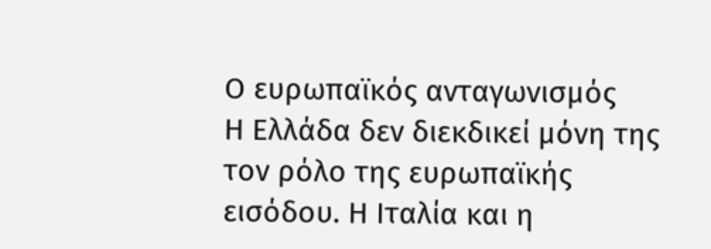Ο ευρωπαϊκός ανταγωνισμός
Η Ελλάδα δεν διεκδικεί μόνη της τον ρόλο της ευρωπαϊκής εισόδου. Η Ιταλία και η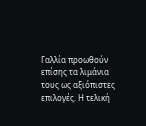Γαλλία προωθούν επίσης τα λιμάνια τους ως αξιόπιστες επιλογές. Η τελική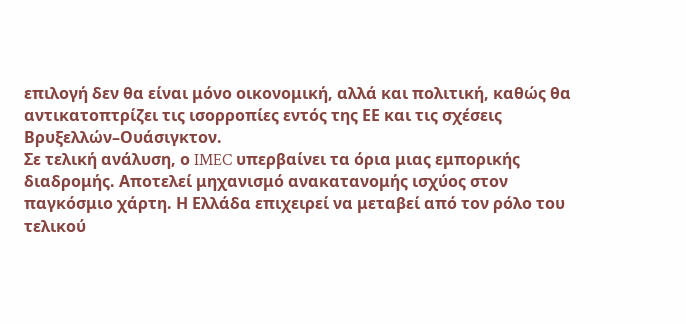επιλογή δεν θα είναι μόνο οικονομική, αλλά και πολιτική, καθώς θα αντικατοπτρίζει τις ισορροπίες εντός της ΕΕ και τις σχέσεις Βρυξελλών–Ουάσιγκτον.
Σε τελική ανάλυση, ο IMEC υπερβαίνει τα όρια μιας εμπορικής διαδρομής. Αποτελεί μηχανισμό ανακατανομής ισχύος στον παγκόσμιο χάρτη. Η Ελλάδα επιχειρεί να μεταβεί από τον ρόλο του τελικού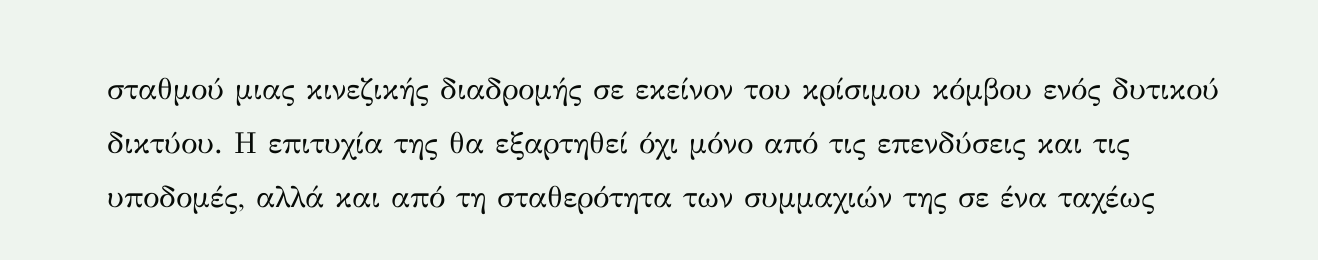σταθμού μιας κινεζικής διαδρομής σε εκείνον του κρίσιμου κόμβου ενός δυτικού δικτύου. Η επιτυχία της θα εξαρτηθεί όχι μόνο από τις επενδύσεις και τις υποδομές, αλλά και από τη σταθερότητα των συμμαχιών της σε ένα ταχέως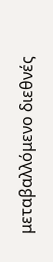μεταβαλλόμενο διεθνές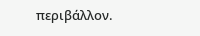περιβάλλον.